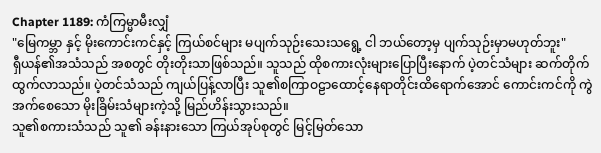Chapter 1189: ကံကြမ္မာမီးလျှံ
"မြေကမ္ဘာ နှင့် မိုးကောင်းကင်နှင့် ကြယ်စင်များ မပျက်သုဉ်းသေးသရွေ့ ငါ ဘယ်တော့မှ ပျက်သုဉ်းမှာမဟုတ်ဘူး"
ရှီယန်၏အသံသည် အစတွင် တိုးတိုးသာဖြစ်သည်။ သူသည် ထိုစကားလုံးများပြောပြီးနောက် ပဲ့တင်သံများ ဆက်တိုက်ထွက်လာသည်။ ပဲ့တင်သံသည် ကျယ်ပြန့်လာပြီး သူ၏စကြာဝဠာထောင့်နေရာတိုင်းထိရောက်အောင် ကောင်းကင်ကို ကွဲအက်စေသော မိုးခြိမ်းသံများကဲ့သို့ မြည်ဟိန်းသွားသည်။
သူ၏စကားသံသည် သူ၏ ခန်းနားသော ကြယ်အုပ်စုတွင် မြင့်မြတ်သော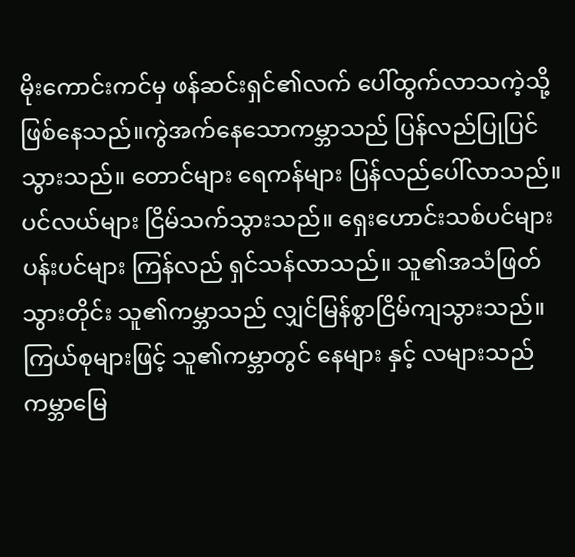မိုးကောင်းကင်မှ ဖန်ဆင်းရှင်၏လက် ပေါ်ထွက်လာသကဲ့သို့ ဖြစ်နေသည်။ကွဲအက်နေသောကမ္ဘာသည် ပြန်လည်ပြုပြင်သွားသည်။ တောင်များ ရေကန်များ ပြန်လည်ပေါ်လာသည်။ ပင်လယ်များ ငြိမ်သက်သွားသည်။ ရှေးဟောင်းသစ်ပင်များ ပန်းပင်များ ကြန်လည် ရှင်သန်လာသည်။ သူ၏အသံဖြတ်သွားတိုင်း သူ၏ကမ္ဘာသည် လျှင်မြန်စွာငြိမ်ကျသွားသည်။
ကြယ်စုများဖြင့် သူ၏ကမ္ဘာတွင် နေများ နှင့် လများသည် ကမ္ဘာမြေ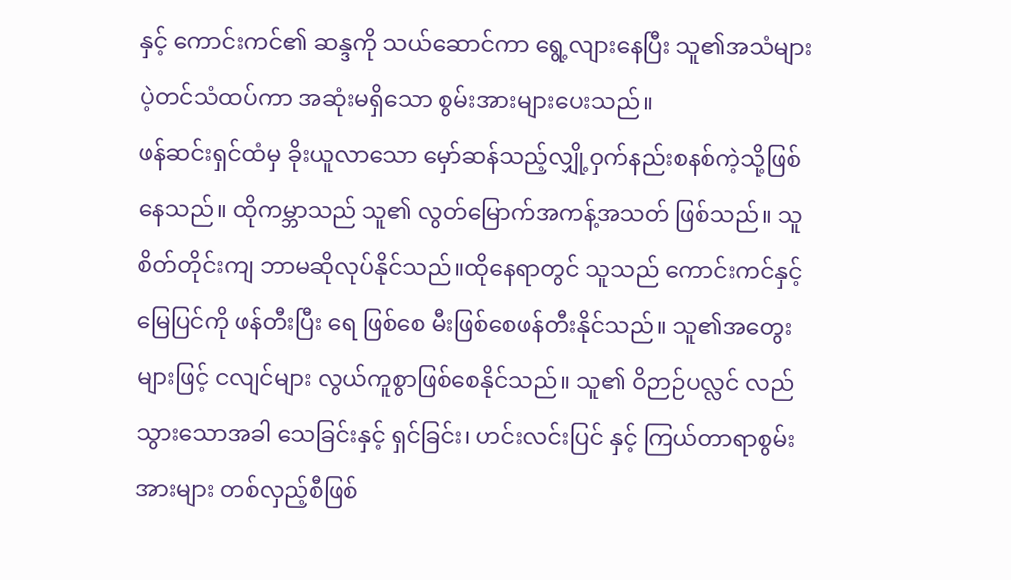နှင့် ကောင်းကင်၏ ဆန္ဒကို သယ်ဆောင်ကာ ရွေ့လျားနေပြီး သူ၏အသံများ ပဲ့တင်သံထပ်ကာ အဆုံးမရှိသော စွမ်းအားများပေးသည်။
ဖန်ဆင်းရှင်ထံမှ ခိုးယူလာသော မှော်ဆန်သည့်လျှို့ဝှက်နည်းစနစ်ကဲ့သို့ဖြစ်နေသည်။ ထိုကမ္ဘာသည် သူ၏ လွတ်မြောက်အကန့်အသတ် ဖြစ်သည်။ သူစိတ်တိုင်းကျ ဘာမဆိုလုပ်နိုင်သည်။ထိုနေရာတွင် သူသည် ကောင်းကင်နှင့် မြေပြင်ကို ဖန်တီးပြီး ရေ ဖြစ်စေ မီးဖြစ်စေဖန်တီးနိုင်သည်။ သူ၏အတွေးများဖြင့် ငလျင်များ လွယ်ကူစွာဖြစ်စေနိုင်သည်။ သူ၏ ဝိဉာဉ်ပလ္လင် လည်သွားသောအခါ သေခြင်းနှင့် ရှင်ခြင်း၊ ဟင်းလင်းပြင် နှင့် ကြယ်တာရာစွမ်းအားများ တစ်လှည့်စီဖြစ်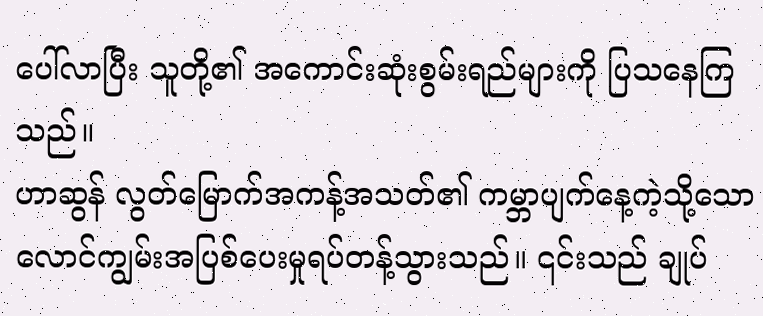ပေါ်လာပြီး သူတို့၏ အကောင်းဆုံးစွမ်းရည်များကို ပြသနေကြသည်။
ဟာဆွန် လွတ်မြောက်အကန့်အသတ်၏ ကမ္ဘာပျက်နေ့ကဲ့သို့သော လောင်ကျွမ်းအပြစ်ပေးမှုရပ်တန့်သွားသည်။ ၎င်းသည် ချုပ်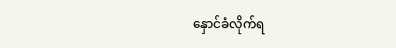နှောင်ခံလိုက်ရ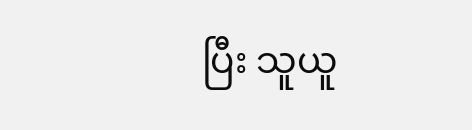ပြီး သူယူ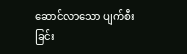ဆောင်လာသော ပျက်စီးခြင်း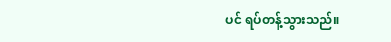ပင် ရပ်တန့်သွားသည်။